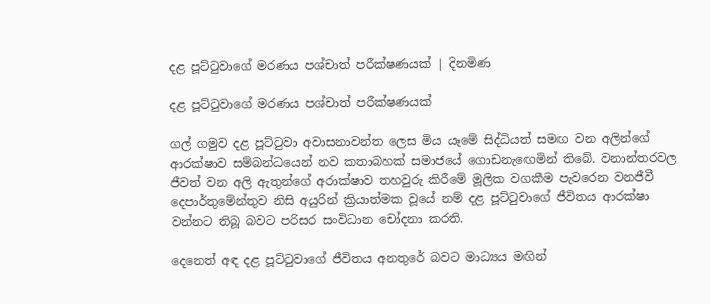දළ පූට්ටුවාගේ මරණය පශ්චාත් පරීක්ෂණයක් | දිනමිණ

දළ පූට්ටුවාගේ මරණය පශ්චාත් පරීක්ෂණයක්

ගල් ගමුව දළ පූට්ටුවා අවාසනාවන්ත ලෙස මිය යෑමේ සිද්ධියත් සමඟ වන අලින්ගේ ආරක්ෂාව සම්බන්ධයෙන් නව කතාබහක් සමාජයේ ගොඩනැ‍ඟෙමින් තිබේ. වනාන්තරවල ජීවත් වන අලි ඇතුන්ගේ අරාක්ෂාව තහවුරු කිරීමේ මූලික වගකීම පැවරෙන වනජීවී දෙපාර්තුමේන්තුව නිසි අයුරින් ක්‍රියාත්මක වූයේ නම් දළ පූට්ටුවාගේ ජීවිතය ආරක්ෂා වන්නට තිබූ බවට පරිසර සංවිධාන චෝදනා කරති.

දෙනෙත් අඳ දළ පූට්ටුවාගේ ජීවිතය අනතුරේ බවට මාධ්‍යය මඟින්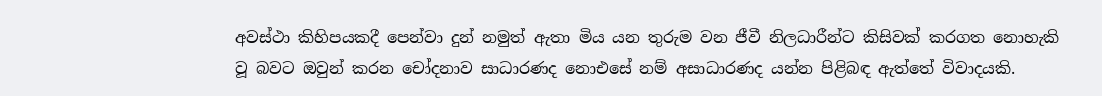අවස්ථා කිහිපයකදී පෙන්වා දුන් නමුත් ඇතා මිය යන තුරුම වන ජීවී නිලධාරීන්ට කිසිවක් කරගත නොහැකි වූ බවට ඔවුන් කරන චෝදනාව සාධාරණද නොඑසේ නම් අසාධාරණද යන්න පිළිබඳ ඇත්තේ විවාදයකි.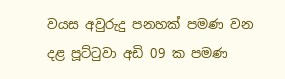වයස අවුරුදු පනහක් පමණ වන දළ පූට්ටුවා අඩි 09 ක පමණ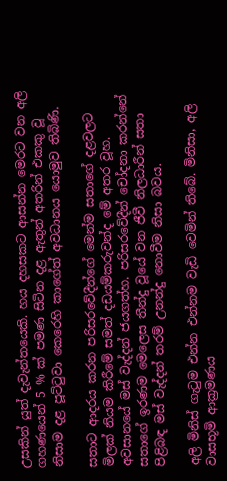උසකින් යුත් දැවැන්තයෙකි. හය දහසකට ආසන්න මෙරට වන අලි ගහණයෙන් 5 % ක් පමණ සිටින දළ ඇතුන් අතරින් එකකු වූ නිසාම දළ පූට්ටුවා කෙරෙහි කාගේත් අවධානය යොමුව තිබිණි.

සතාට ආදරය කරන පරිසරවේදීන්ගේ මෙන්ම සතාගේ දළවලට මිලක් නියම කිරීමේ සමත් දඩයම්කරුවන්ද මේ අතර වූහ. අවසානයේ මස් වැද්දන් ජයගත්හ. පරිසරවේදීන් චෝදනා කරන්නේ සතාගේ ඉරණම මෙලෙස තීන්දු වූයේ වන ජීවී නිලධාරීන් සතා පිළිබඳ මස් වැද්දන් තරම් උනන්දු නොවීම නිසා බවය.

අලි මිනිස් ගැටුම එන්න එන්නම වැඩි වෙමින් තිබේ. මිනිසා, අලි වාසභූමි ආක්‍රමණය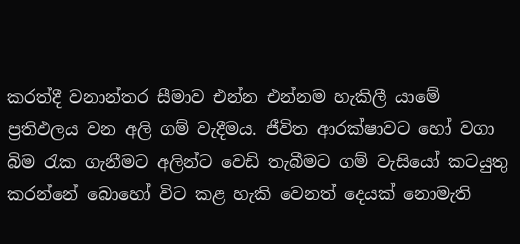කරත්දී වනාන්තර සීමාව එන්න එන්නම හැකිලී යාමේ ප්‍රතිඵලය වන අලි ගම් වැදීමය. ජීවිත ආරක්ෂාවට හෝ වගා බිම රැක ගැනීමට අලින්ට වෙඩි තැබීමට ගම් වැසියෝ කටයුතු කරන්නේ බොහෝ විට කළ හැකි වෙනත් දෙයක් නොමැති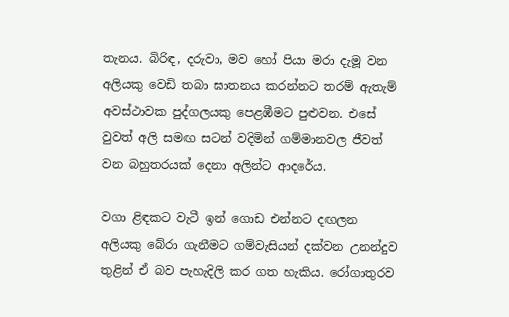තැනය. බිරිඳ, දරුවා, මව හෝ පියා මරා දැමූ වන අලියකු වෙඩි තබා ඝාතනය කරන්නට තරම් ඇතැම් අවස්ථාවක පුද්ගලයකු පෙළඹීමට පුළුවන. එසේ වුවත් අලි සමඟ සටන් වදිමින් ගම්මානවල ජීවත් වන බහුතරයක් දෙනා අලින්ට ආදරේය.

වගා ළිඳකට වැටී ඉන් ගොඩ එන්නට දඟලන අලියකු බේරා ගැනීමට ගම්වැසියන් දක්වන උනන්දුව තුළින් ඒ බව පැහැදිලි කර ගත හැකිය. රෝගාතුරව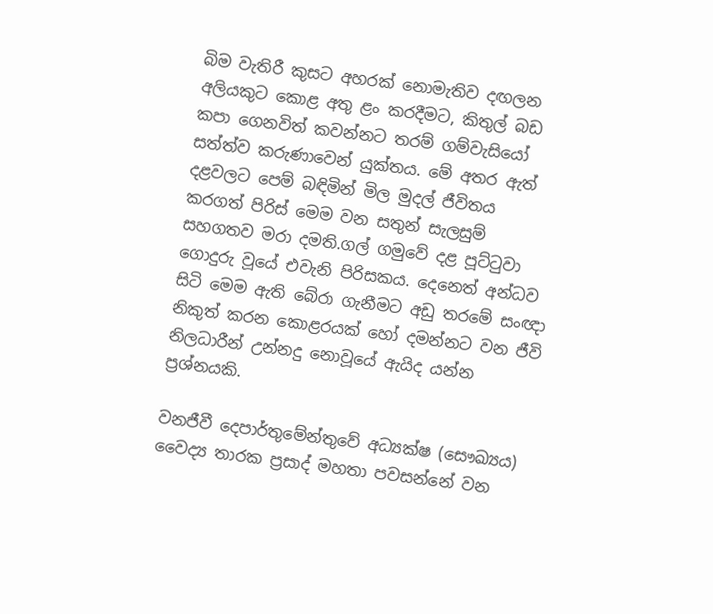බිම වැතිරී කුසට අහරක් නොමැතිව දඟලන අලියකුට කොළ අතු ළං කරදීමට, කිතුල් බඩ කපා ගෙනවිත් කවන්නට තරම් ගම්වැසියෝ සත්ත්ව කරුණාවෙන් යුක්තය. මේ අතර ඇත් දළවලට පෙම් බඳිමින් මිල මුදල් ජීවිතය කරගත් පිරිස් මෙම වන සතුන් සැලසුම් සහගතව මරා දමති.ගල් ගමුවේ දළ පූට්ටුවා ගොදුරු වූයේ එවැනි පිරිසකය. දෙනෙත් අන්ධව සිටි මෙම ඇති බේරා ගැනීමට අඩු තරමේ සංඥා නිකුත් කරන කොළරයක් හෝ දමන්නට වන ජීවි නිලධාරීන් උන්නදු නොවූයේ ඇයිද යන්න ප්‍රශ්නයකි.

වනජීවී දෙපාර්තුමේන්තුවේ අධ්‍යක්ෂ (සෞඛ්‍යය) වෛද්‍ය තාරක ප්‍රසාද් මහතා පවසන්නේ වන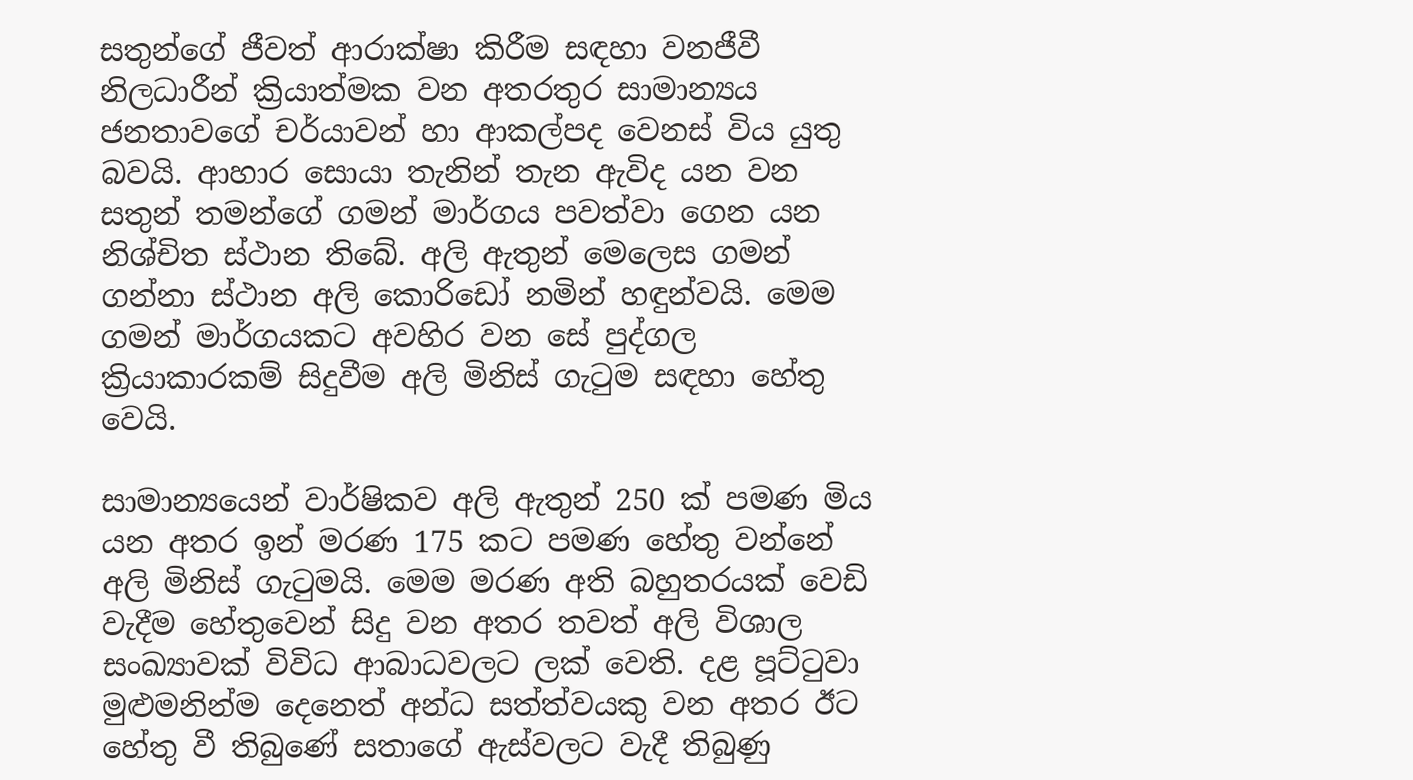සතුන්ගේ ජීවත් ආරාක්ෂා කිරීම සඳහා වනජීවී නිලධාරීන් ක්‍රියාත්මක වන අතරතුර සාමාන්‍යය ජනතාවගේ චර්යාවන් හා ආකල්පද වෙනස් විය යුතු බවයි. ආහාර සොයා තැනින් තැන ඇවිද යන වන සතුන් තමන්ගේ ගමන් මාර්ගය පවත්වා ගෙන යන නිශ්චිත ස්ථාන තිබේ. අලි ඇතුන් මෙලෙස ගමන් ගන්නා ස්ථාන අලි කොරිඩෝ නමින් හඳුන්වයි. මෙම ගමන් මාර්ගයකට අවහිර වන සේ පුද්ගල ක්‍රියාකාරකම් සිදුවීම අලි මිනිස් ගැටුම සඳහා හේතු වෙයි.

සාමාන්‍යයෙන් වාර්ෂිකව අලි ඇතුන් 250 ක් පමණ මිය යන අතර ඉන් මරණ 175 කට පමණ හේතු වන්නේ අලි මිනිස් ගැටුමයි. මෙම මරණ අති බහුතරයක් වෙඩි වැදීම හේතුවෙන් සිදු වන අතර තවත් අලි විශාල සංඛ්‍යාවක් විවිධ ආබාධවලට ලක් වෙති. දළ පූට්ටුවා මුළුමනින්ම දෙනෙත් අන්ධ සත්ත්වයකු වන අතර ඊට හේතු වී තිබුණේ සතාගේ ඇස්වලට වැදී තිබුණු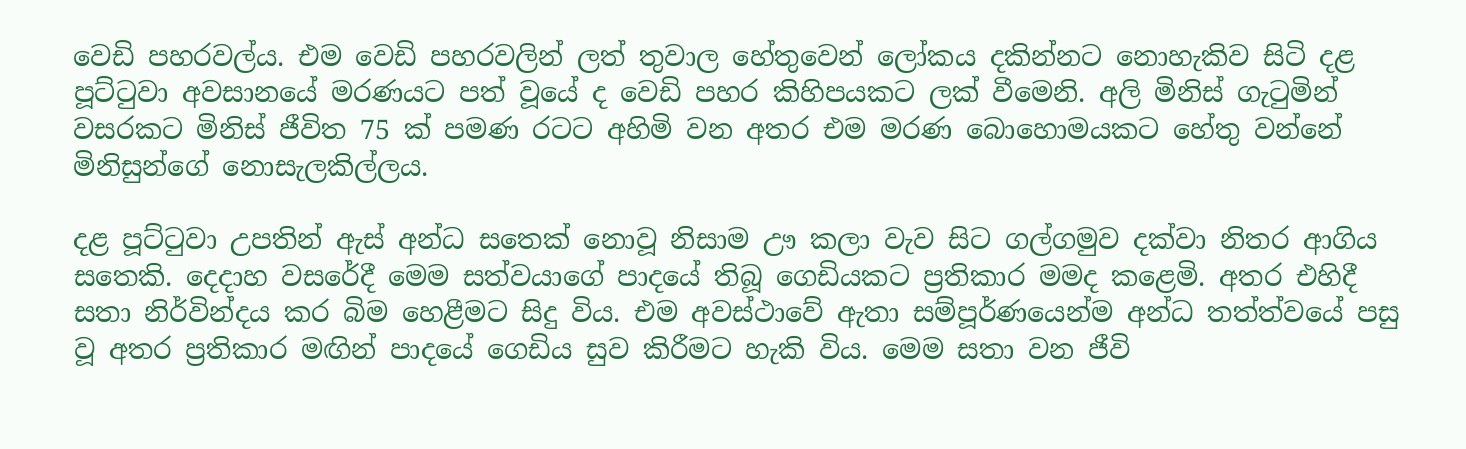වෙඩි පහරවල්ය. එම වෙඩි පහරවලින් ලත් තුවාල හේතුවෙන් ලෝකය දකින්නට නොහැකිව සිටි දළ පූට්ටුවා අවසානයේ මරණයට පත් වූයේ ද වෙඩි පහර කිහිපයකට ලක් වීමෙනි. අලි මිනිස් ගැටුමින් වසරකට මිනිස් ජීවිත 75 ක් පමණ රටට අහිමි වන අතර එම මරණ බොහොමයකට හේතු වන්නේ මිනිසුන්ගේ නොසැලකිල්ලය.

දළ පූට්ටුවා උපතින් ඇස් අන්ධ සතෙක් නොවූ නිසාම ඌ කලා වැව සිට ගල්ගමුව දක්වා නිතර ආගිය සතෙකි. දෙදාහ වසරේදී මෙම සත්වයාගේ පාදයේ තිබූ ගෙඩියකට ප්‍රතිකාර මමද කළෙමි. අතර එහිදී සතා නිර්වින්දය කර බිම හෙළීමට සිදු විය. එම අවස්ථාවේ ඇතා සම්පූර්ණයෙන්ම අන්ධ තත්ත්වයේ පසු වූ අතර ප්‍රතිකාර මඟින් පාදයේ ගෙඩිය සුව කිරීමට හැකි විය. මෙම සතා වන ජීවි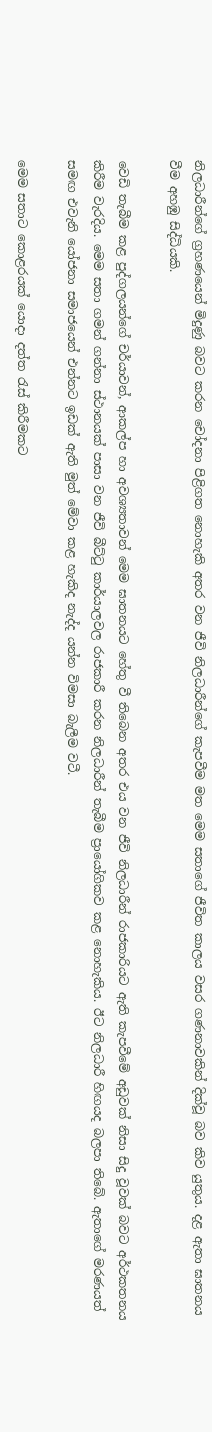නිලධාරීන්ගේ ග්‍රහණයෙන් මිදුණු බවට කරන චෝදනා පිළිගත නොහැකි අතර වන ජීවි නිලධාරීන්ගේ කැපවීම මත මෙම සතාගේ ජීවිත කාලය වසර ගණනාවකින් දික්වූ බව කිව යුතුය. දළ ඇතා ඝාතනය වීම අහඹු සිද්ධියකි.

වෙඩි තැබීම කළ පුද්ගලයන්ගේ චර්යාවන්, ආකල්ප හා අවශ්‍යතාවන් මෙම ඝාතනයට හේතු වී තිබෙන අතර එය වන ජීවි නිලධාරීන් රාජකාරියට ඇති කැපවීමේ අඩුවක් නිසා සිදු වූවක් බවට අර්ථකතනය කිරීම වැරදිය. මෙම සතා ගමන් ගන්නා ස්ථානයක් පාසා වන ජීවි බීට්ටු කාර්යාලවල රාජකාරී කරන නිලධාරීන් තැබීම ප්‍රායෝගිකව කළ නොහැකිය. ඊට නිලධාරී හිඟයද බලපා තිබේ. ඇතාගේ මරණයත් සමඟ එවැනි යෝජනා සමාජයෙන් එන්නට ඉඩක් ඇති මුත් මේවා කළ හැකිද නැද්ද යන්න විමසා බැලීම වටී.

මෙම සතාට කොළරයක් යොදා දත්ත රැස් කිරීමකට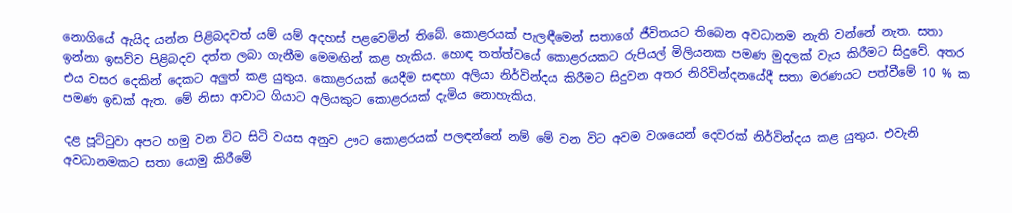නොගියේ ඇයිද යන්න පිළිබදවත් යම් යම් අදහස් පළවෙමින් තිබේ. කොළරයක් පැලඳීමෙන් සතාගේ ජීවිතයට තිබෙන අවධානම නැති වන්නේ නැත. සතා ඉන්නා ඉසව්ව පිළිබදව දත්ත ලබා ගැනීම මෙමඟින් කළ හැකිය. හොඳ තත්ත්වයේ කොළරයකට රුපියල් මිලියනක පමණ මුදලක් වැය කිරීමට සිදුවේ. අතර එය වසර දෙකින් දෙකට අලුත් කළ යුතුය. කොළරයක් යෙදීම සඳහා අලියා නිර්වින්දය කිරීමට සිදුවන අතර නිරිවින්දනයේදී සතා මරණයට පත්වීමේ 10 % ක පමණ ඉඩක් ඇත. මේ නිසා ආවාට ගියාට අලියකුට කොළරයක් දැමිය නොහැකිය.

දළ පූට්ටුවා අපට හමු වන විට සිටි වයස අනුව ඌට කොළරයක් පලඳන්නේ නම් මේ වන විට අවම වශයෙන් දෙවරක් නිර්වින්දය කළ යුතුය. එවැනි අවධානමකට සතා යොමු කිරීමේ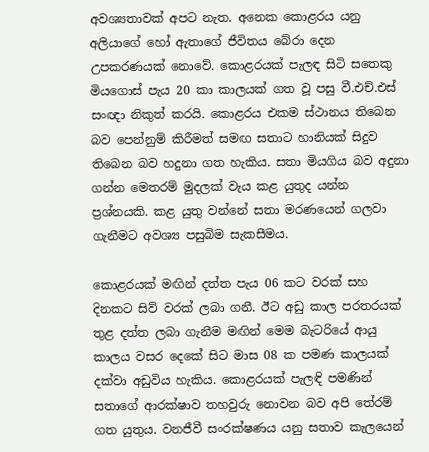අවශ්‍යතාවක් අපට නැත. අනෙක කොළරය යනු අලියාගේ හෝ ඇතාගේ ජීවිතය බේරා දෙන උපකරණයක් නොවේ. කොළරයක් පැලඳ සිටි සතෙකු මියගොස් පැය 20 කා කාලයක් ගත වූ පසු වී.එච්.එස් සංඥා නිකුත් කරයි. කොළරය එකම ස්ථානය තිබෙන බව පෙන්නුම් කිරීමත් සමඟ සතාට හානියක් සිදුව තිබෙන බව හදුනා ගත හැකිය. සතා මියගිය බව අදුනා ගන්න මෙතරම් මුදලක් වැය කළ යුතුද යන්න ප්‍රශ්නයකි. කළ යුතු වන්නේ සතා මරණයෙන් ගලවා ගැනීමට අවශ්‍ය පසුබිම සැකසීමය.

කොළරයක් මඟින් දත්ත පැය 06 කට වරක් සහ දිනකට සිව් වරක් ලබා ගනී. ඊට අඩු කාල පරතරයක් තුළ දත්ත ලබා ගැනීම මඟින් මෙම බැටරියේ ආයු කාලය වසර දෙකේ සිට මාස 08 ක පමණ කාලයක් දක්වා අඩුවිය හැකිය. කොළරයක් පැලඳි පමණින් සතාගේ ආරක්ෂාව තහවුරු නොවන බව අපි තේරම් ගත යුතුය. වනජීවී සංරක්ෂණය යනු සතාව කැලයෙන්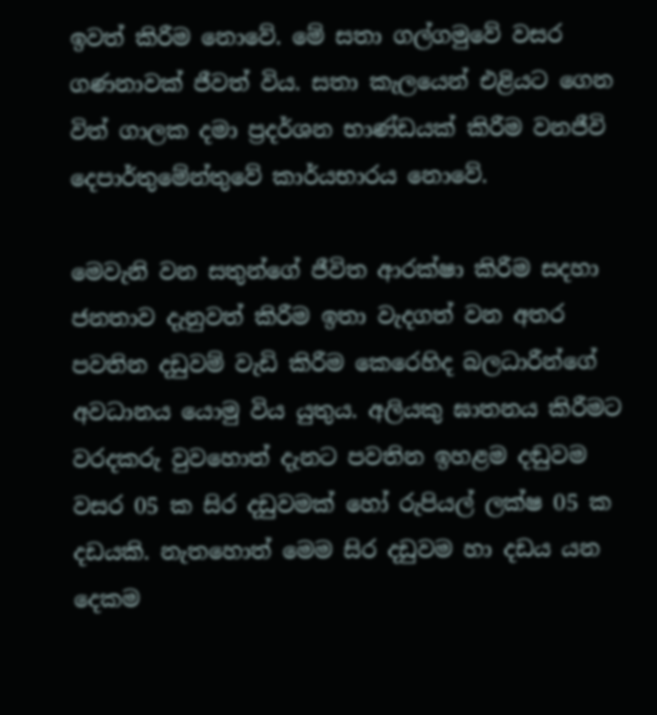ඉවත් කිරීම නොවේ. මේ සතා ගල්ගමුවේ වසර ගණනාවක් ජීවත් විය. සතා කැලයෙන් එළියට ගෙන විත් ගාලක දමා ප්‍රදර්ශන භාණ්ඩයක් කිරීම වනජීවි දෙපාර්තුමේන්තුවේ කාර්යභාරය නොවේ.

මෙවැනි වන සතුන්ගේ ජීවිත ආරක්ෂා කිරීම සදහා ජනතාව දැනුවත් කිරීම ඉතා වැදගත් වන අතර පවතින දඩුවම් වැඩි කිරීම කෙරෙහිද බලධාරීන්ගේ අවධානය යොමු විය යුතුය. අලියකු ඝාතනය කිරීමට වරදකරු වුවහොත් දැනට පවතින ඉහළම දඬුවම වසර 05 ක සිර දඩුවමක් හෝ රුපියල් ලක්ෂ 05 ක දඩයකි. නැතහොත් මෙම සිර දඩුවම හා දඩය යන දෙකම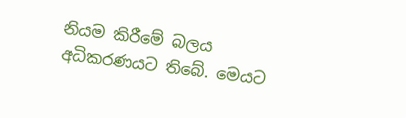නියම කිරීමේ බලය අධිකරණයට තිබේ. මෙයට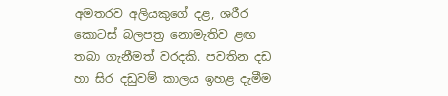අමතරව අලියකුගේ දළ, ශරීර කොටස් බලපත්‍ර නොමැතිව ළඟ තබා ගැනීමත් වරදකි. පවතින දඩ හා සිර දඩුවම් කාලය ඉහළ දැමීම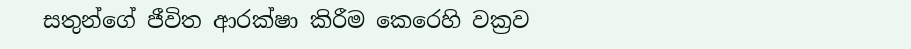සතුන්ගේ ජීවිත ආරක්ෂා කිරීම කෙරෙහි වක්‍රව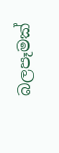බලපෑමක්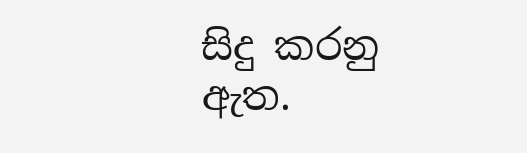සිදු කරනු ඇත.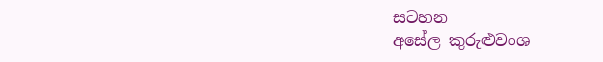සටහන
අසේල කුරුළුවංශ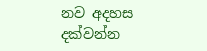නව අදහස දක්වන්න